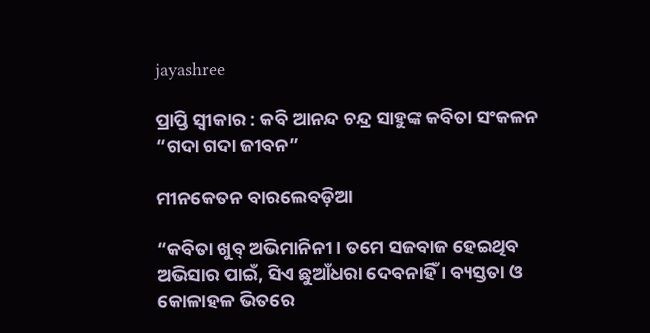jayashree

ପ୍ରାପ୍ତି ‌ସ୍ୱୀକାର : କବି ଆନନ୍ଦ ଚନ୍ଦ୍ର ସାହୁଙ୍କ କବିତା ସଂକଳନ “ଗଦା ଗଦା ଜୀବନ”

ମୀନକେତନ ବାରଲେବଡ଼ିଆ

“କବିତା ଖୁବ୍ ଅଭିମାନିନୀ । ତମେ ସଜବାଜ ହେଇଥିବ ଅଭିସାର ପାଇଁ, ସିଏ ଛୁଆଁଧରା ଦେବନାହିଁ । ବ୍ୟସ୍ତତା ଓ କୋଳାହଳ ଭିତରେ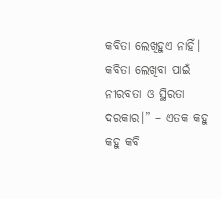କବିତା ଲେଖିହୁଏ ନାହିଁ। କବିତା ଲେଖିବା ପାଇଁ ନୀରବତା ଓ ସ୍ଥିରତା ଦରକାର।” – ଏତକ କହୁ କହୁ କବି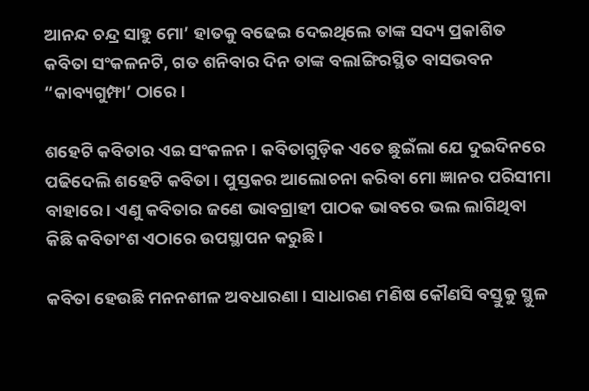ଆନନ୍ଦ ଚନ୍ଦ୍ର ସାହୁ ମୋ’ ହାତକୁ ବଢେଇ ଦେଇଥିଲେ ତାଙ୍କ ସଦ୍ୟ ପ୍ରକାଶିତ କବିତା ସଂକଳନଟି, ଗତ ଶନିବାର ଦିନ ତାଙ୍କ ବଲାଙ୍ଗିରସ୍ଥିତ ବାସଭବନ “କାବ୍ୟଗୁମ୍ଫା’ ଠାରେ ।

ଶହେଟି କବିତାର ଏଇ ସଂକଳନ । କବିତାଗୁଡ଼ିକ ଏତେ ଛୁଇଁଲା ଯେ ଦୁଇଦିନରେ ପଢିଦେଲି ଶହେଟି କବିତା । ପୁସ୍ତକର ଆଲୋଚନା କରିବା ମୋ ଜ୍ଞାନର ପରିସୀମା ବାହାରେ । ଏଣୁ କବିତାର ଜଣେ ଭାବଗ୍ରାହୀ ପାଠକ ଭାବରେ ଭଲ ଲାଗିଥିବା କିଛି କବିତାଂଶ ଏଠାରେ ଉପସ୍ଥାପନ କରୁଛି ।

କବିତା ହେଉଛି ମନନଶୀଳ ଅବଧାରଣା । ସାଧାରଣ ମଣିଷ କୌଣସି ବସ୍ତୁକୁ ସ୍ଥୁଳ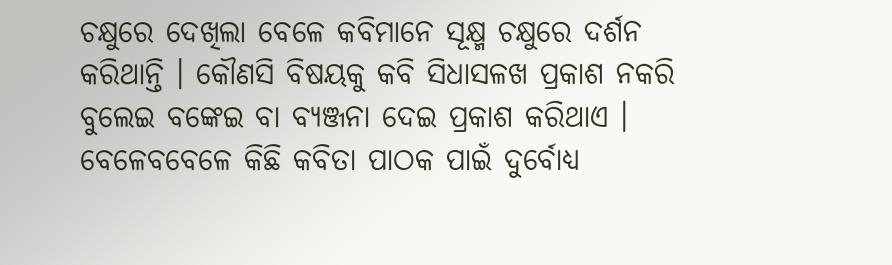ଚକ୍ଷୁରେ ଦେଖିଲା ବେଳେ କବିମାନେ ସୂକ୍ଷ୍ମ ଚକ୍ଷୁରେ ଦର୍ଶନ କରିଥାନ୍ତି । କୌଣସି ବିଷୟକୁ କବି ସିଧାସଳଖ ପ୍ରକାଶ ନକରି ବୁଲେଇ ବଙ୍କେଇ ବା ବ୍ୟଞ୍ଜନା ଦେଇ ପ୍ରକାଶ କରିଥାଏ । ବେଳେବବେଳେ କିଛି କବିତା ପାଠକ ପାଇଁ ଦୁର୍ବୋଧ୍ୟ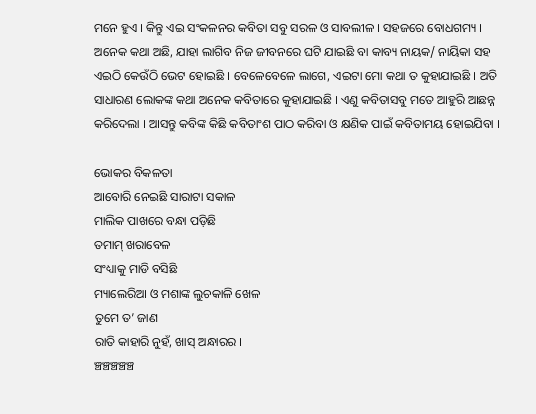ମନେ ହୁଏ । କିନ୍ତୁ ଏଇ ସଂକଳନର କବିତା ସବୁ ସରଳ ଓ ସାବଲୀଳ । ସହଜରେ ବୋଧଗମ୍ୟ । ଅନେକ କଥା ଅଛି, ଯାହା ଲାଗିବ ନିଜ ଜୀବନରେ ଘଟି ଯାଇଛି ବା କାବ୍ୟ ନାୟକ/ ନାୟିକା ସହ ଏଇଠି କେଉଁଠି ଭେଟ ହୋଇଛି । ବେଳେବେଳେ ଲାଗେ, ଏଇଟା ମୋ କଥା ତ କୁହାଯାଇଛି । ଅତି ସାଧାରଣ ଲୋକଙ୍କ କଥା ଅନେକ କବିତାରେ କୁହାଯାଇଛି । ଏଣୁ କବିତାସବୁ ମତେ ଆହୁରି ଆଛନ୍ନ କରିଦେଲା । ଆସନ୍ତୁ କବିଙ୍କ କିଛି କବିତାଂଶ ପାଠ କରିବା ଓ କ୍ଷଣିକ ପାଇଁ କବିତାମୟ ହୋଇଯିବା ।

ଭୋକର ବିକଳତା
ଆବୋରି ନେଇଛି ସାରାଟା ସକାଳ
ମାଲିକ ପାଖରେ ବନ୍ଧା ପଡ଼ିଛି
ତମାମ୍ ଖରାବେଳ
ସଂଧ୍ୟାକୁ ମାଡି ବସିଛି
ମ୍ୟାଲେରିଆ ଓ ମଶାଙ୍କ ଲୁଚକାଳି ଖେଳ
ତୁମେ ତ’ ଜାଣ
ରାତି କାହାରି ନୁହଁ, ଖାସ୍ ଅନ୍ଧାରର ।
ଞ୍ଚଞ୍ଚଞ୍ଚଞ୍ଚଞ୍ଚ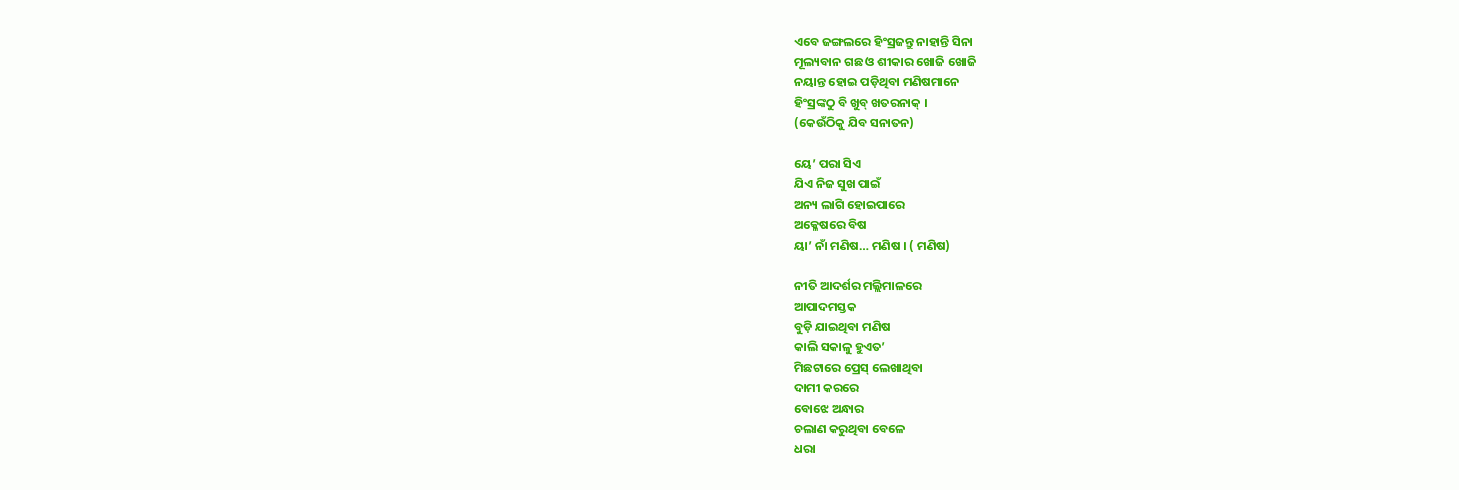ଏବେ ଜଙ୍ଗଲରେ ହିଂସ୍ରଜନ୍ତୁ ନାହାନ୍ତି ସିନା
ମୂଲ୍ୟବାନ ଗଛ ଓ ଶୀକାର ଖୋଜି ଖୋଜି
ନୟାନ୍ତ ହୋଇ ପଡ଼ିଥିବା ମଣିଷମାନେ
ହିଂସ୍ରଙ୍କଠୁ ବି ଖୁବ୍ ଖତରନାକ୍ ।
(କେଉଁଠିକୁ ଯିବ ସନାତନ)

ୟେ’ ପରା ସିଏ
ଯିଏ ନିଜ ସୁଖ ପାଇଁ
ଅନ୍ୟ ଲାଗି ହୋଇପାରେ
ଅକ୍ଳେଷରେ ବିଷ
ୟା’ ନାଁ ମଣିଷ… ମଣିଷ । ( ମଣିଷ)

ନୀତି ଆଦର୍ଶର ମଲ୍ଲିମାଳରେ
ଆପାଦମସ୍ତକ
ବୁଡ଼ି ଯାଇଥିବା ମଣିଷ
କାଲି ସକାଳୁ ହୁଏତ’
ମିଛଟାରେ ପ୍ରେସ୍ ଲେଖାଥିବା
ଦାମୀ କରରେ
ବୋଝେ ଅନ୍ଧାର
ଚଲାଣ କରୁଥିବା ବେଳେ
ଧରା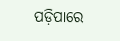ପଡ଼ିପାରେ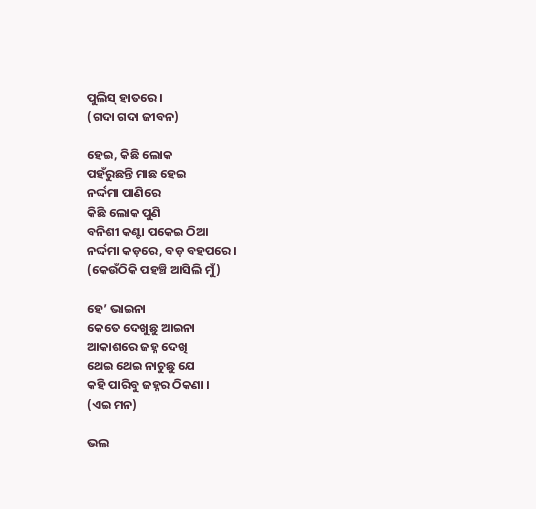ପୁଲିସ୍ ହାତରେ ।
(ଗଦା ଗଦା ଜୀବନ)

ହେଇ, କିଛି ଲୋକ
ପହଁରୁଛନ୍ତି ମାଛ ହେଇ
ନର୍ଦ୍ଦମା ପାଣିରେ
କିଛି ଲୋକ ପୁଣି
ବନିଶୀ କଣ୍ଟା ପକେଇ ଠିଆ
ନର୍ଦ୍ଦମା କଡ଼ରେ, ବଡ଼ ବହପରେ।
(କେଉଁଠିକି ପହଞ୍ଚି ଆସିଲି ମୁଁ)

ହେ’ ଭାଇନା
କେତେ ଦେଖୁଛୁ ଆଇନା
ଆକାଶରେ ଜହ୍ନ ଦେଖି
ଥେଇ ଥେଇ ନାଚୁଛୁ ଯେ
କହି ପାରିବୁ ଜହ୍ନର ଠିକଣା ।
(ଏଇ ମନ)

ଭଲ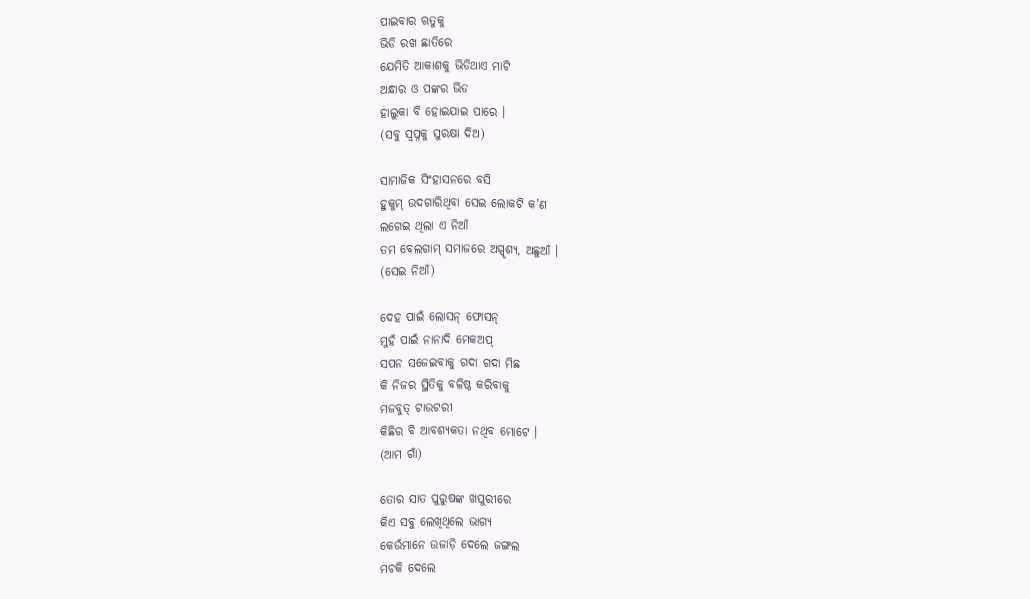ପାଇବାର ଋତୁକୁ
ଭିଡି ରଖ ଛାତିରେ
ଯେମିତି ଆକାଶକୁ ଭିଡିଥାଏ ମାଟି
ଅନ୍ଧାର ଓ ପଙ୍କର ଭିଡ
ହାଲୁକା ବି ହୋଇଯାଇ ପାରେ ।
(ସବୁ ସ୍ବପ୍ନକୁ ସୁରକ୍ଷା ଦିଅ)

ସାମାଜିକ ସିଂହାସନରେ ବସି
ହୁକୁମ୍ ଉଦଗାରିଥିବା ସେଇ ଲୋକଟି କ’ଣ
ଲଗେଇ ଥିଲା ଏ ନିଆଁ
ତମ ବେଲଗାମ୍ ସମାଜରେ ଅସ୍ପୃଶ୍ୟ, ଅଛୁଆଁ ।
(ସେଇ ନିଆଁ)

ଦେହ ପାଇଁ ଲୋସନ୍ ଫୋସନ୍
ମୁହଁ ପାଇଁ ନାନାଦି ମେକଅପ୍
ସପନ ସଜେଇବାକୁ ଗଦା ଗଦା ମିଛ
କି ନିଜର ସ୍ଥିତିକୁ ବଳିଷ୍ଠ କରିବାକୁ
ମଜବୁତ୍ ଟାଉଟରୀ
କିଛିର ବି ଆବଶ୍ୟକତା ନଥିବ ମୋଟେ ।
(ଆମ ଗାଁ)

ତୋର ସାତ ପୁରୁଷଙ୍କ ଖପୁରୀରେ
କିଏ ସବୁ ଲେଖିଥିଲେ ଭାଗ୍ୟ
କେଉଁମାନେ ଉଜାଡ଼ି ଦେଲେ ଜଙ୍ଗଲ
ମଚକି ଦେଲେ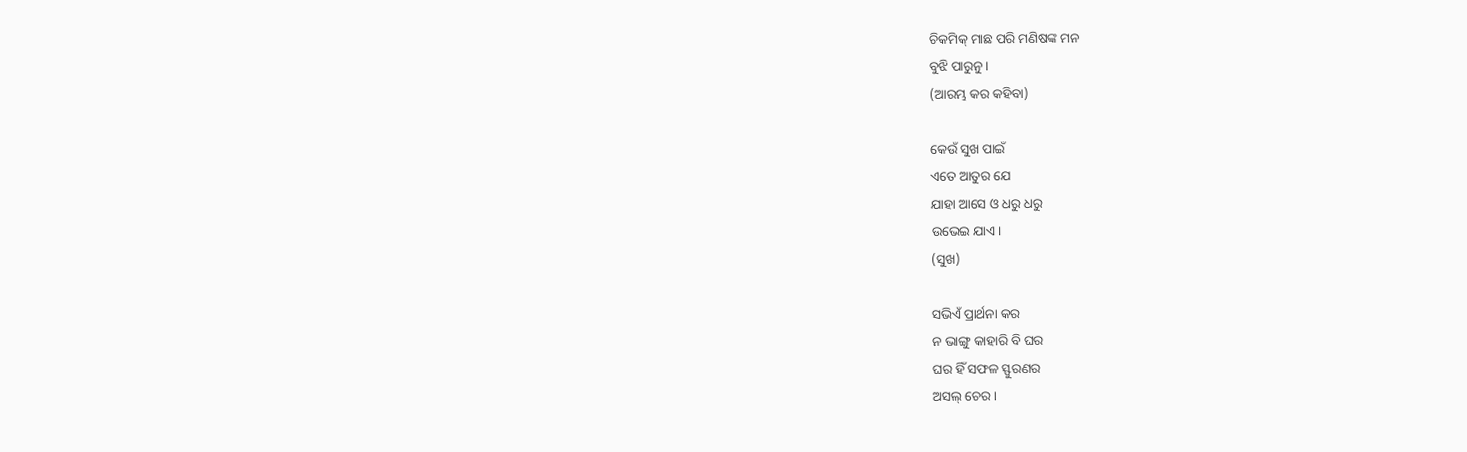ଚିକମିକ୍ ମାଛ ପରି ମଣିଷଙ୍କ ମନ
ବୁଝି ପାରୁନୁ ।
(ଆରମ୍ଭ କର କହିବା)

କେଉଁ ସୁଖ ପାଇଁ
ଏତେ ଆତୁର ଯେ
ଯାହା ଆସେ ଓ ଧରୁ ଧରୁ
ଉଭେଇ ଯାଏ।
(ସୁଖ)

ସଭିଏଁ ପ୍ରାର୍ଥନା କର
ନ ଭାଙ୍ଗୁ କାହାରି ବି ଘର
ଘର ହିଁ ସଫଳ ସ୍ଫୁରଣର
ଅସଲ୍ ଚେର ।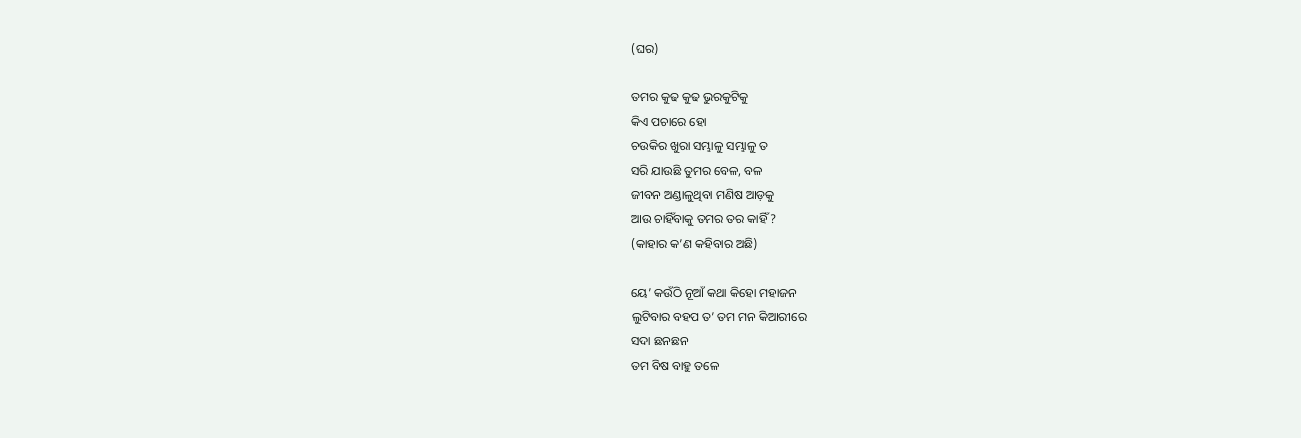(ଘର)

ତମର କୁଢ କୁଢ ଭୁରକୁଟିକୁ
କିଏ ପଚାରେ ହୋ
ଚଉକିର ଖୁରା ସମ୍ଭାଳୁ ସମ୍ଭାଳୁ ତ
ସରି ଯାଉଛି ତୁମର ବେଳ, ବଳ
ଜୀବନ ଅଣ୍ଡାଳୁଥିବା ମଣିଷ ଆଡ଼କୁ
ଆଉ ଚାହିଁବାକୁ ତମର ତର କାହିଁ ?
(କାହାର କ’ଣ କହିବାର ଅଛି)

ୟେ’ କଉଁଠି ନୂଆଁ କଥା କିହୋ ମହାଜନ
ଲୁଟିବାର ବହପ ତ’ ତମ ମନ କିଆରୀରେ
ସଦା ଛନଛନ
ତମ ବିଷ ବାହୁ ତଳେ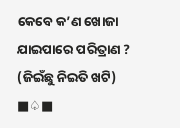କେବେ କ’ଣ ଖୋଜା ଯାଇପାରେ ପରିତ୍ରାଣ ?
(ଜିଇଁଛୁ ନିଇତି ଖଟି)
■♤■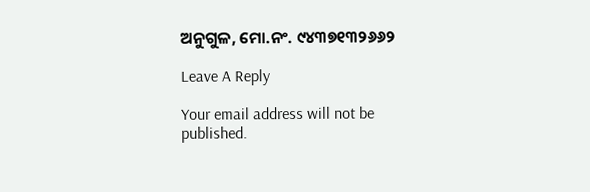ଅନୁଗୁଳ, ମୋ.ନଂ. ୯୪୩୭୧୩୨୬୬୨

Leave A Reply

Your email address will not be published.